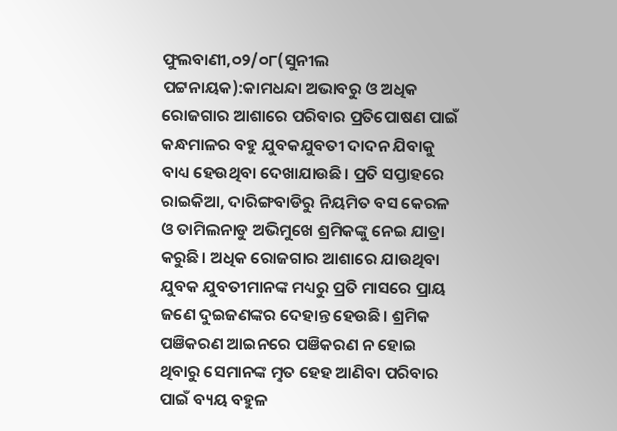ଫୁଲବାଣୀ,୦୨/୦୮(ସୁନୀଲ ପଟ୍ଟନାୟକ):କାମଧନ୍ଦା ଅଭାବରୁ ଓ ଅଧିକ ରୋଜଗାର ଆଶାରେ ପରିବାର ପ୍ରତିପୋଷଣ ପାଇଁ କନ୍ଧମାଳର ବହୁ ଯୁବକଯୁବତୀ ଦାଦନ ଯିବାକୁ ବାଧ୍ୟ ହେଉଥିବା ଦେଖାଯାଉଛି। ପ୍ରତି ସପ୍ତାହରେ ରାଇକିଆ, ଦାରିଙ୍ଗବାଡିରୁ ନିୟମିତ ବସ କେରଳ ଓ ତାମିଲନାଡୁ ଅଭିମୁଖେ ଶ୍ରମିକଙ୍କୁ ନେଇ ଯାତ୍ରା କରୁଛି। ଅଧିକ ରୋଜଗାର ଆଶାରେ ଯାଉଥିବା ଯୁବକ ଯୁବତୀମାନଙ୍କ ମଧ୍ୟରୁ ପ୍ରତି ମାସରେ ପ୍ରାୟ ଜଣେ ଦୁଇଜଣଙ୍କର ଦେହାନ୍ତ ହେଉଛି। ଶ୍ରମିକ ପଞିକରଣ ଆଇନରେ ପଞିକରଣ ନ ହୋଇ ଥିବାରୁ ସେମାନଙ୍କ ମୣତ ହେହ ଆଣିବା ପରିବାର ପାଇଁ ବ୍ୟୟ ବହୁଳ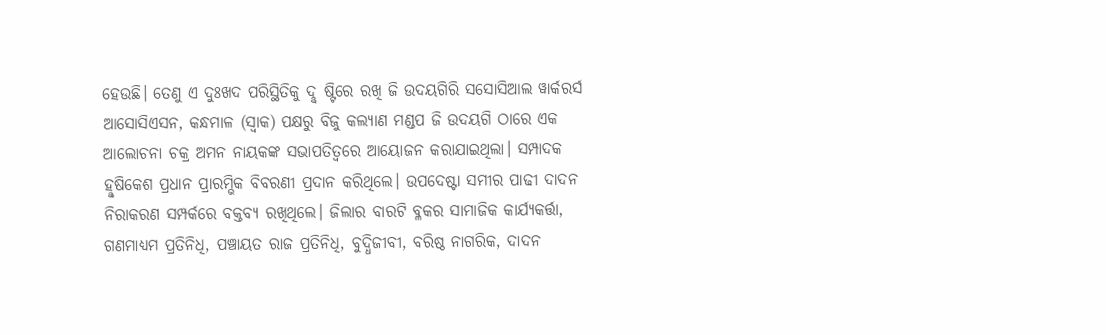ହେଉଛି। ତେଣୁ ଏ ଦୁଃଖଦ ପରିସ୍ଥିତିକୁ ଦୣଷ୍ଟିରେ ରଖି ଜି ଉଦୟଗିରି ସସୋସିଆଲ ୱାର୍କରର୍ସ ଆସୋସିଏସନ, କନ୍ଧମାଳ (ସ୍ଵାକ) ପକ୍ଷରୁ ବିଜୁ କଲ୍ୟାଣ ମଣ୍ଡପ ଜି ଉଦୟଗି ଠାରେ ଏକ ଆଲୋଚନା ଚକ୍ର ଅମନ ନାୟକଙ୍କ ସଭାପତିତ୍ବରେ ଆୟୋଜନ କରାଯାଇଥିଲା। ସମ୍ପାଦକ ହୣଷିକେଶ ପ୍ରଧାନ ପ୍ରାରମ୍ଭିକ ବିବରଣୀ ପ୍ରଦାନ କରିଥିଲେ। ଉପଦେଷ୍ଟା ସମୀର ପାଢୀ ଦାଦନ ନିରାକରଣ ସମ୍ପର୍କରେ ବକ୍ତବ୍ୟ ରଖିଥିଲେ। ଜିଲାର ବାରଟି ବ୍ଳକର ସାମାଜିକ କାର୍ଯ୍ୟକର୍ତ୍ତା, ଗଣମାଧ୍ୟମ ପ୍ରତିନିଧି, ପଞ୍ଚାୟତ ରାଜ ପ୍ରତିନିଧି, ବୁଦ୍ଧିଜୀବୀ, ବରିଷ୍ଠ ନାଗରିକ, ଦାଦନ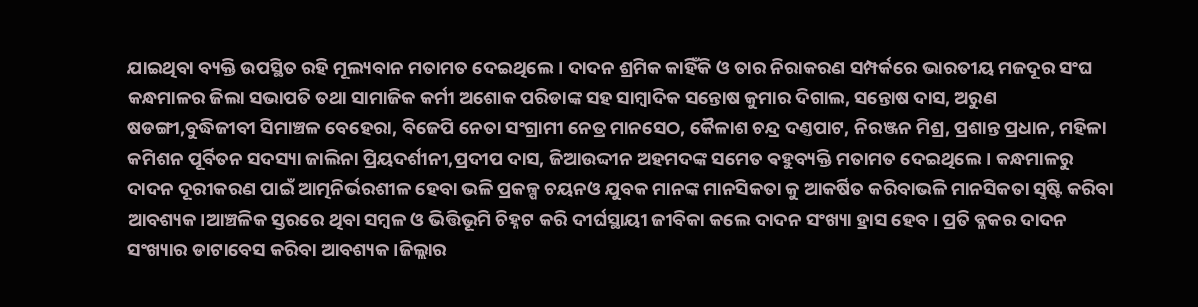ଯାଇଥିବା ବ୍ୟକ୍ତି ଉପସ୍ଥିତ ରହି ମୂଲ୍ୟବାନ ମତାମତ ଦେଇଥିଲେ। ଦାଦନ ଶ୍ରମିକ କାହିଁକି ଓ ତାର ନିରାକରଣ ସମ୍ପର୍କରେ ଭାରତୀୟ ମଜଦୂର ସଂଘ କନ୍ଧମାଳର ଜିଲା ସଭାପତି ତଥା ସାମାଜିକ କର୍ମୀ ଅଶୋକ ପରିଡାଙ୍କ ସହ ସାମ୍ବାଦିକ ସନ୍ତୋଷ କୁମାର ଦିଗାଲ, ସନ୍ତୋଷ ଦାସ, ଅରୁଣ ଷଡଙ୍ଗୀ,ବୁଦ୍ଧିଜୀବୀ ସିମାଞ୍ଚଳ ବେହେରା, ବିଜେପି ନେତା ସଂଗ୍ରାମୀ ନେତ୍ର ମାନସେଠ, କୈଳାଶ ଚନ୍ଦ୍ର ଦଣ୍ତପାଟ, ନିରଞ୍ଜନ ମିଶ୍ର, ପ୍ରଶାନ୍ତ ପ୍ରଧାନ, ମହିଳା କମିଶନ ପୂର୍ବିତନ ସଦସ୍ୟା ଜାଲିନା ପ୍ରିୟଦର୍ଶୀନୀ,ପ୍ରଦୀପ ଦାସ, ଜିଆଉଦ୍ଦୀନ ଅହମଦଙ୍କ ସମେତ ଵହୁବ୍ୟକ୍ତି ମତାମତ ଦେଇଥିଲେ। କନ୍ଧମାଳରୁ ଦାଦନ ଦୂରୀକରଣ ପାଇଁ ଆତ୍ମନିର୍ଭରଶୀଳ ହେବା ଭଳି ପ୍ରକଳ୍ପ ଚୟନଓ ଯୁବକ ମାନଙ୍କ ମାନସିକତା କୁ ଆକର୍ଷିତ କରିବାଭଳି ମାନସିକତା ସୣଷ୍ଟି କରିବା ଆବଶ୍ୟକ।ଆଞ୍ଚଳିକ ସ୍ତରରେ ଥିବା ସମ୍ବଳ ଓ ଭିତ୍ତିଭୂମି ଚିହ୍ନଟ କରି ଦୀର୍ଘସ୍ଥାୟୀ ଜୀବିକା କଲେ ଦାଦନ ସଂଖ୍ୟା ହ୍ରାସ ହେବ। ପ୍ରତି ବ୍ଳକର ଦାଦନ ସଂଖ୍ୟାର ଡାଟାବେସ କରିବା ଆବଶ୍ୟକ।ଜିଲ୍ଲାର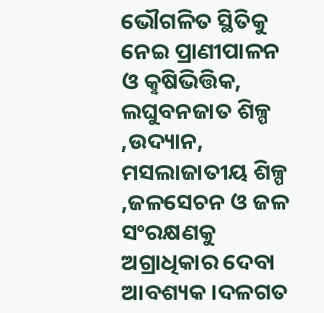ଭୌଗଳିତ ସ୍ଥିତିକୁ ନେଇ ପ୍ରାଣୀପାଳନ ଓ କୣଷିଭିତ୍ତିକ, ଲଘୁବନଜାତ ଶିଳ୍ପ ,ଉଦ୍ୟାନ, ମସଲାଜାତୀୟ ଶିଳ୍ପ ,ଜଳସେଚନ ଓ ଜଳ ସଂରକ୍ଷଣକୁ ଅଗ୍ରାଧିକାର ଦେବା ଆବଶ୍ୟକ।ଦଳଗତ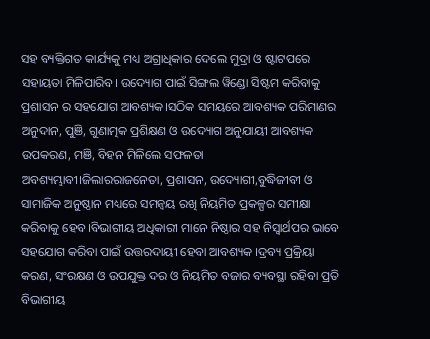ସହ ବ୍ୟକ୍ତିଗତ କାର୍ଯ୍ୟକୁ ମଧ୍ୟ ଅଗ୍ରାଧିକାର ଦେଲେ ମୁଦ୍ରା ଓ ଷ୍ଟାଟପରେ ସହାୟତା ମିଳିପାରିବ। ଉଦ୍ୟୋଗ ପାଇଁ ସିଙ୍ଗଲ ୱିଣ୍ଡୋ ସିଷ୍ଟମ କରିବାକୁ ପ୍ରଶାସନ ର ସହଯୋଗ ଆବଶ୍ୟକ।ସଠିକ ସମୟରେ ଆବଶ୍ୟକ ପରିମାଣର ଅନୁଦାନ, ପୁଞି, ଗୁଣାତ୍ମକ ପ୍ରଶିକ୍ଷଣ ଓ ଉଦ୍ୟୋଗ ଅନୁଯାୟୀ ଆବଶ୍ୟକ ଉପକରଣ, ମଞି, ବିହନ ମିଳିଲେ ସଫଳତା ଅବଶ୍ୟମ୍ଭାବୀ।ଜିଲାରରାଜନେତା, ପ୍ରଶାସନ, ଉଦ୍ୟୋଗୀ,ବୁଦ୍ଧିଜୀବୀ ଓ ସାମାଜିକ ଅନୁଷ୍ଠାନ ମଧ୍ୟରେ ସମନ୍ୱୟ ରଖି ନିୟମିତ ପ୍ରକଳ୍ପର ସମୀକ୍ଷା କରିବାକୁ ହେବ।ବିଭାଗୀୟ ଅଧିକାରୀ ମାନେ ନିଷ୍ଠାର ସହ ନିସ୍ଵାର୍ଥପର ଭାବେ ସହଯୋଗ କରିବା ପାଇଁ ଉତ୍ତରଦାୟୀ ହେବା ଆବଶ୍ୟକ ।ଦ୍ରବ୍ୟ ପ୍ରକ୍ରିୟା କରଣ, ସଂରକ୍ଷଣ ଓ ଉପଯୁକ୍ତ ଦର ଓ ନିୟମିତ ବଜାର ବ୍ୟବସ୍ଥା ରହିବା ପ୍ରତି ବିଭାଗୀୟ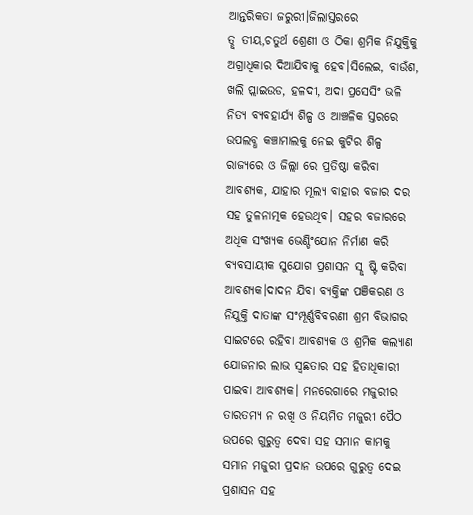ଆନ୍ତରିକତା ଜରୁରୀ।ଜିଲାସ୍ତରରେ ତୣତୀୟ,ଚତୁର୍ଥ ଶ୍ରେଣୀ ଓ ଠିକା ଶ୍ରମିକ ନିଯୁକ୍ତିକୁ ଅଗ୍ରାଧିକାର ଦିଆଯିବାକୁ ହେବ।ସିଲେଇ, ବାଉଁଶ, ଖଲି ପ୍ଲାଇଉଡ, ହଳଦୀ, ଅଦା ପ୍ରସେସିଂ ଭଳି ନିତ୍ୟ ବ୍ୟବହାର୍ଯ୍ୟ ଶିଳ୍ପ ଓ ଆଞ୍ଚଳିକ ସ୍ତରରେ ଉପଲବ୍ଧ କଞ୍ଚାମାଲକୁ ନେଇ କୁଟିର ଶିଳ୍ପ ରାଜ୍ୟରେ ଓ ଜିଲ୍ଲା ରେ ପ୍ରତିଷ୍ଠା କରିବା ଆବଶ୍ୟକ, ଯାହାର ମୂଲ୍ୟ ବାହାର ବଜାର ଦର ସହ ତୁଳନାତ୍ମକ ହେଉଥିବ। ସହର ବଜାରରେ ଅଧିକ ସଂଖ୍ୟକ ଭେଣ୍ଡିଂଯୋନ ନିର୍ମାଣ କରି ବ୍ୟବସାୟୀକ ସୁଯୋଗ ପ୍ରଶାସନ ସୣଷ୍ଟି କରିବା ଆବଶ୍ୟକ।ଦାଦନ ଯିବା ବ୍ୟକ୍ତିଙ୍କ ପଞିକରଣ ଓ ନିଯୁକ୍ତି ଦାତାଙ୍କ ସଂମ୍ପୂର୍ଣ୍ଣବିବରଣୀ ଶ୍ରମ ବିଭାଗର ସାଇଟରେ ରହିବା ଆବଶ୍ୟକ ଓ ଶ୍ରମିକ କଲ୍ୟାଣ ଯୋଜନାର ଲାଭ ସ୍ଵଛତାର ସହ ହିତାଧିକାରୀ ପାଇବା ଆବଶ୍ୟକ। ମନରେଗାରେ ମଜୁରୀର ତାରତମ୍ୟ ନ ରଖି ଓ ନିୟମିତ ମଜୁରୀ ପୈଠ ଉପରେ ଗୁରୁତ୍ୱ ଦେବା ସହ ସମାନ କାମକୁ ସମାନ ମଜୁରୀ ପ୍ରଦାନ ଉପରେ ଗୁରୁତ୍ୱ ଦେଇ ପ୍ରଶାସନ ସହ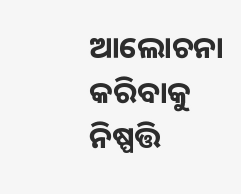ଆଲୋଚନା କରିବାକୁ ନିଷ୍ପତ୍ତି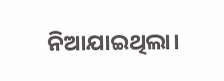ନିଆଯାଇଥିଲା।